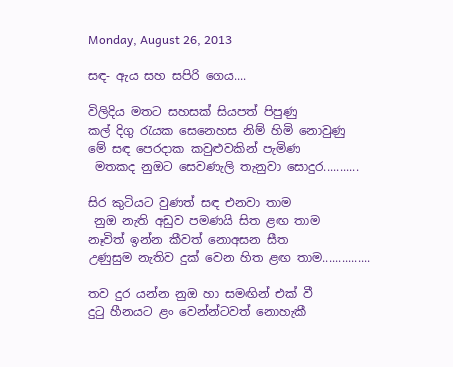Monday, August 26, 2013

සඳ- ඇය සහ සපිරි ගෙය....

විලිදිය මතට සහසක් සියපත් පිපුණු
කල් දිගු රැයක සෙනෙහස නිම් හිමි නොවුණු
මේ සඳ පෙරදාක කවුළුවකින් පැමිණ
 මතකද නුඔට සෙවණැලි තැනුවා සොදුර...........

සිර කුටියට වුණත් සඳ එනවා තාම
 නුඔ නැති අඩුව පමණයි සිත ළඟ තාම
නෑවිත් ඉන්න කීවත් නොඅසන සීත
උණුසුම නැතිව දුක් වෙන හිත ළඟ තාම...............

තව දුර යන්න නුඔ හා සමඟින් එක් වී
දුටු හීනයට ළං වෙන්න්ටවත් නොහැකී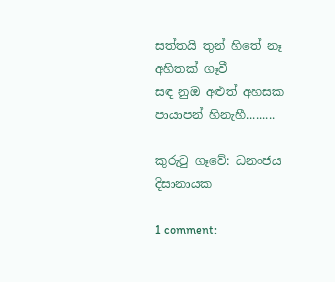සත්තයි තුන් හිතේ නෑ අහිතක් ගෑවී
සඳ නුඔ අළුත් අහසක පායාපන් හිනැහී.........

කුරුටු ගෑවේ: ධනංජය දිසානායක

1 comment: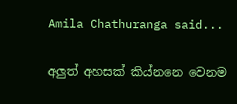Amila Chathuranga said...

අලුත් අහසක් කිය්නනෙ වෙනම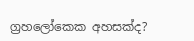ග්‍රහලෝකෙක අහසක්ද?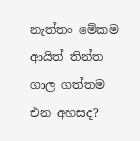නැත්තං මේකම ආයිත් තින්ත ගාල ගත්තම එන අහසද?